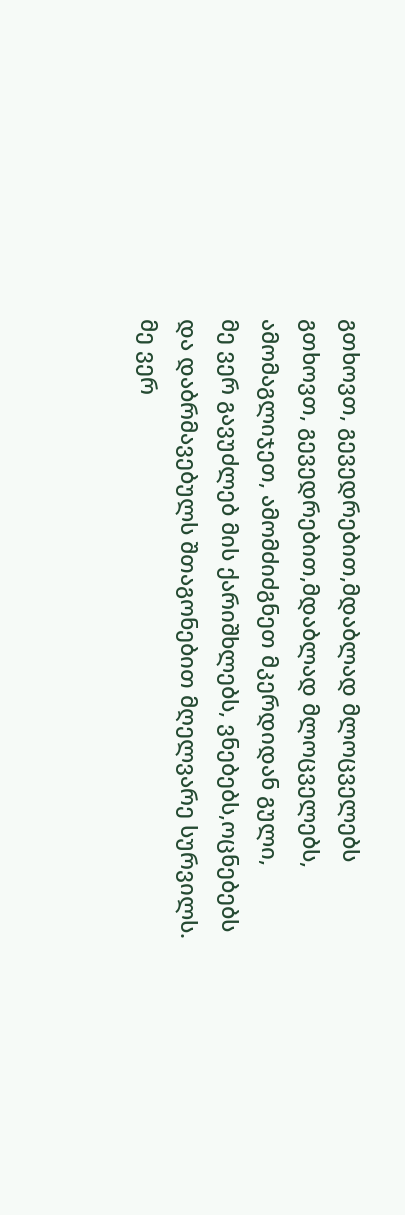გთხოვთ, გევედრებით,მდაბლად მლოცველებს
გთხოვთ, გევედრებით,მდაბლად მლოცველებს,
ამომაგლიჯეთ, ამომძიძგნეთ მკერდიდან გული,
მე ვერ გავუძლებ მის ქარიშხლებს, ვნებებს,ოცნებებს
და დაბრმავებულს შთაგონებით მღელვარე სურვილს.
მე ვერ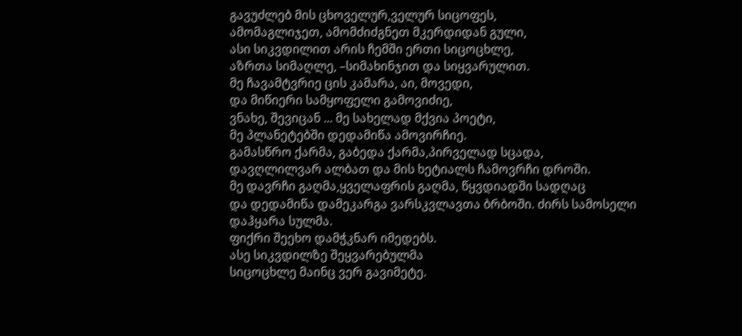გავუძლებ მის ცხოველურ,ველურ სიცოფეს,
ამომაგლიჯეთ, ამომძიძგნეთ მკერდიდან გული,
ასი სიკვდილით არის ჩემში ერთი სიცოცხლე,
აზრთა სიმაღლე, –სიმახინჯით და სიყვარულით.
მე ჩავამტვრიე ცის კამარა, აი, მოვედი,
და მიწიერი სამყოფელი გამოვიძიე,
ვნახე, შევიცან ... მე სახელად მქვია პოეტი,
მე პლანეტებში დედამიწა ამოვირჩიე.
გამასწრო ქარმა, გაბედა ქარმა,პირველად სცადა,
დავღლილვარ ალბათ და მის ხეტიალს ჩამოვრჩი დროში.
მე დავრჩი გაღმა,ყველაფრის გაღმა, წყვდიადში სადღაც
და დედამიწა დამეკარგა ვარსკვლავთა ბრბოში. ძირს სამოსელი დაჰყარა სულმა.
ფიქრი შეეხო დამჭკნარ იმედებს.
ასე სიკვდილზე შეყვარებულმა
სიცოცხლე მაინც ვერ გავიმეტე.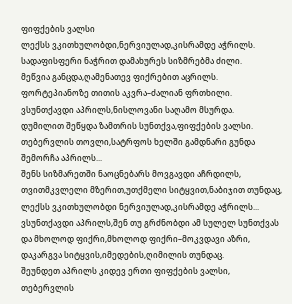ფიფქების ვალსი
ლექსს ვკითხულობდი,ნერვიულად,კისრამდე აჭრილს.
სადაფისფერი ნაჭრით დამახურეს სიზმრებმა ძილი.
მეწვია განცდა,ღამენათევ ფიქრებით აცრილს.
ფორტეპიანოზე თითის აკვრა–ძალიან ფრთხილი.
ვსუნთქავდი აპრილს,ნისლოვანი საღამო მსურდა.
დუმილით შეწყდა ზამთრის სუნთქვა,ფიფქების ვალსი.
თებერვლის თოვლი,სატრფოს ხელში გამდნარი გუნდა
შემორჩა აპრილს...
შენს სიზმარეთში ნაოცნებარს მოვგავდი აჩრდილს,
თვითმკვლელი მზერით,უთქმელი სიტყვით,ნაბიჯით თუნდაც,
ლექსს ვკითხულობდი ნერვიულად,კისრამდე აჭრილს...
ვსუნთქავდი აპრილს,შენ თუ გრძნობდი ამ სულელ სუნთქვას
და მხოლოდ ფიქრი,მხოლოდ ფიქრი–მოკვდავი აზრი,
დაკარგვა სიტყვის,იმედების,ღიმილის თუნდაც.
შეუნდეთ აპრილს კიდევ ერთი ფიფქების ვალსი,
თებერვლის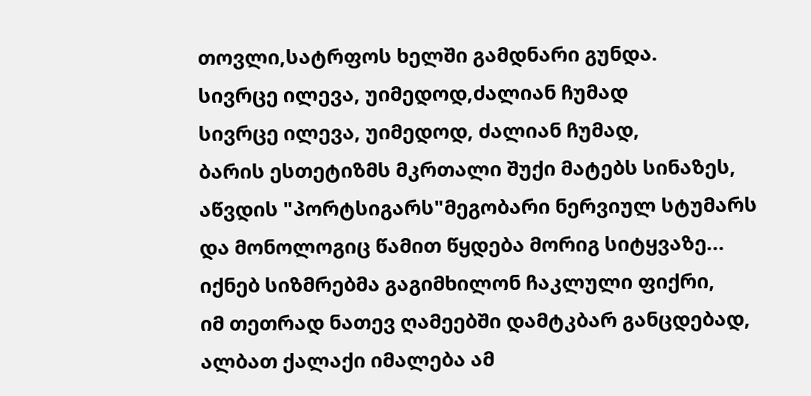თოვლი,სატრფოს ხელში გამდნარი გუნდა.
სივრცე ილევა, უიმედოდ,ძალიან ჩუმად
სივრცე ილევა, უიმედოდ, ძალიან ჩუმად,
ბარის ესთეტიზმს მკრთალი შუქი მატებს სინაზეს,
აწვდის "პორტსიგარს"მეგობარი ნერვიულ სტუმარს
და მონოლოგიც წამით წყდება მორიგ სიტყვაზე...
იქნებ სიზმრებმა გაგიმხილონ ჩაკლული ფიქრი,
იმ თეთრად ნათევ ღამეებში დამტკბარ განცდებად,
ალბათ ქალაქი იმალება ამ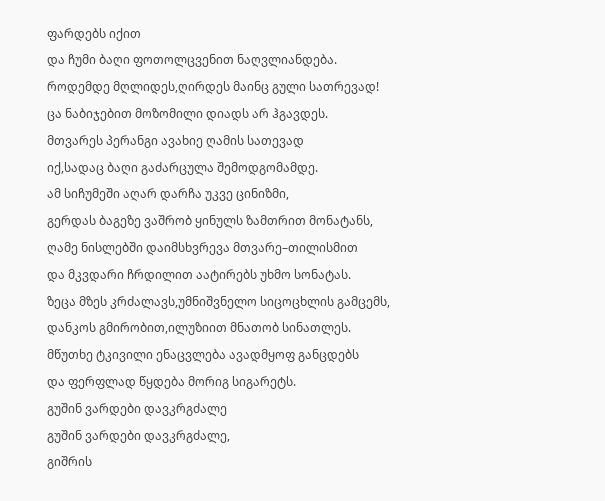ფარდებს იქით
და ჩუმი ბაღი ფოთოლცვენით ნაღვლიანდება.
როდემდე მღლიდეს,ღირდეს მაინც გული სათრევად!
ცა ნაბიჯებით მოზომილი დიადს არ ჰგავდეს.
მთვარეს პერანგი ავახიე ღამის სათევად
იქ,სადაც ბაღი გაძარცულა შემოდგომამდე.
ამ სიჩუმეში აღარ დარჩა უკვე ცინიზმი,
გერდას ბაგეზე ვაშრობ ყინულს ზამთრით მონატანს,
ღამე ნისლებში დაიმსხვრევა მთვარე–თილისმით
და მკვდარი ჩრდილით აატირებს უხმო სონატას.
ზეცა მზეს კრძალავს,უმნიშვნელო სიცოცხლის გამცემს,
დანკოს გმირობით,ილუზიით მნათობ სინათლეს.
მწუთხე ტკივილი ენაცვლება ავადმყოფ განცდებს
და ფერფლად წყდება მორიგ სიგარეტს.
გუშინ ვარდები დავკრგძალე
გუშინ ვარდები დავკრგძალე,
გიშრის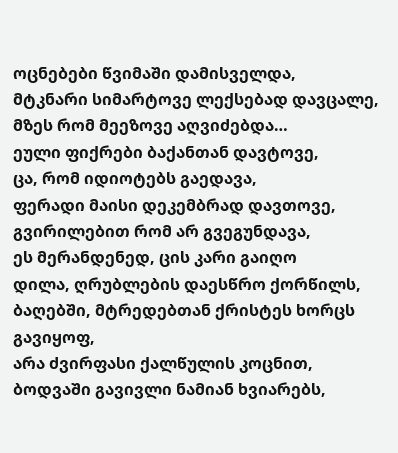ოცნებები წვიმაში დამისველდა,
მტკნარი სიმარტოვე ლექსებად დავცალე,
მზეს რომ მეეზოვე აღვიძებდა…
ეული ფიქრები ბაქანთან დავტოვე,
ცა, რომ იდიოტებს გაედავა,
ფერადი მაისი დეკემბრად დავთოვე,
გვირილებით რომ არ გვეგუნდავა,
ეს მერანდენედ, ცის კარი გაიღო
დილა, ღრუბლების დაესწრო ქორწილს,
ბაღებში, მტრედებთან ქრისტეს ხორცს გავიყოფ,
არა ძვირფასი ქალწულის კოცნით,
ბოდვაში გავივლი ნამიან ხვიარებს,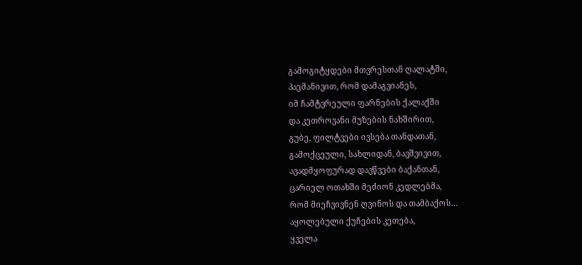გამოგიტყდები მთვრესთან ღალატში,
პაემანივით, რომ დამაგვიანეს,
იმ ჩამტვრეული ფარნების ქალაქში
და კეთროვანი მუზების ნახშირით,
გუბე, ფილტვები ივსება თანდათან,
გამოქცეული, სახლიდან, ბავშვივით,
ავადმყოფურად დავწვები ბაქანთან,
ცარიელ ოთახში მეძიონ კედლებმა,
რომ მიეჩვივნენ ღვინოს და თამბაქოს…
აყოლებული ქუჩების კეთება,
ყველა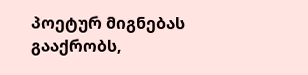პოეტურ მიგნებას გააქრობს,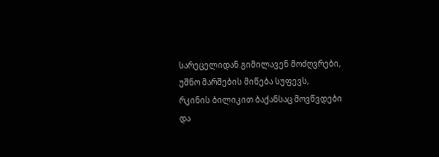სარეცელიდან გიმილავენ მოძღვრები,
უშნო მარშების მიწება სუფევს,
რკინის ბილიკით ბაქანსაც მოვწვდები
და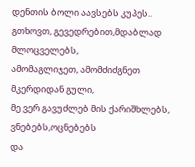დენთის ბოლი აავსებს კუპეს..
გთხოვთ, გევედრებით,მდაბლად მლოცველებს,
ამომაგლიჯეთ, ამომძიძგნეთ მკერდიდან გული,
მე ვერ გავუძლებ მის ქარიშხლებს, ვნებებს,ოცნებებს
და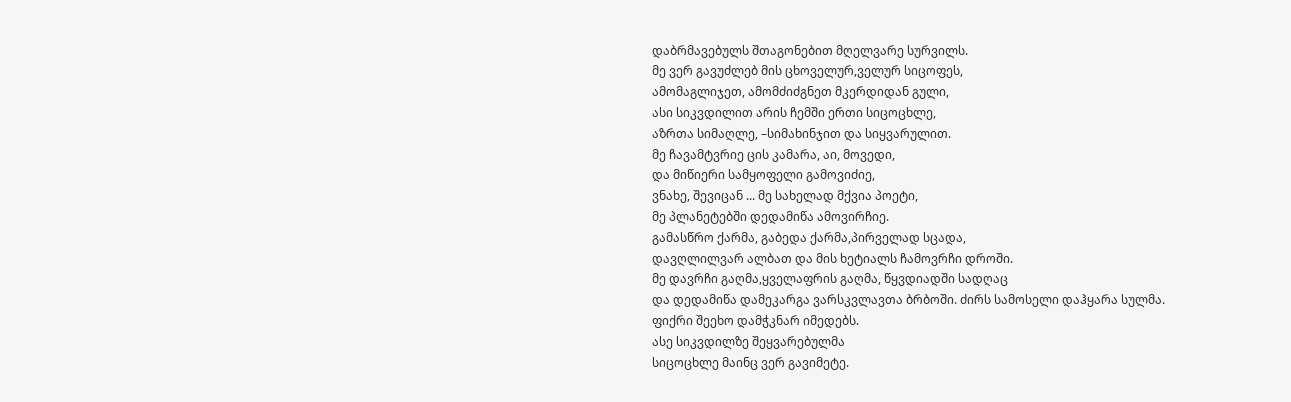დაბრმავებულს შთაგონებით მღელვარე სურვილს.
მე ვერ გავუძლებ მის ცხოველურ,ველურ სიცოფეს,
ამომაგლიჯეთ, ამომძიძგნეთ მკერდიდან გული,
ასი სიკვდილით არის ჩემში ერთი სიცოცხლე,
აზრთა სიმაღლე, –სიმახინჯით და სიყვარულით.
მე ჩავამტვრიე ცის კამარა, აი, მოვედი,
და მიწიერი სამყოფელი გამოვიძიე,
ვნახე, შევიცან ... მე სახელად მქვია პოეტი,
მე პლანეტებში დედამიწა ამოვირჩიე.
გამასწრო ქარმა, გაბედა ქარმა,პირველად სცადა,
დავღლილვარ ალბათ და მის ხეტიალს ჩამოვრჩი დროში.
მე დავრჩი გაღმა,ყველაფრის გაღმა, წყვდიადში სადღაც
და დედამიწა დამეკარგა ვარსკვლავთა ბრბოში. ძირს სამოსელი დაჰყარა სულმა.
ფიქრი შეეხო დამჭკნარ იმედებს.
ასე სიკვდილზე შეყვარებულმა
სიცოცხლე მაინც ვერ გავიმეტე.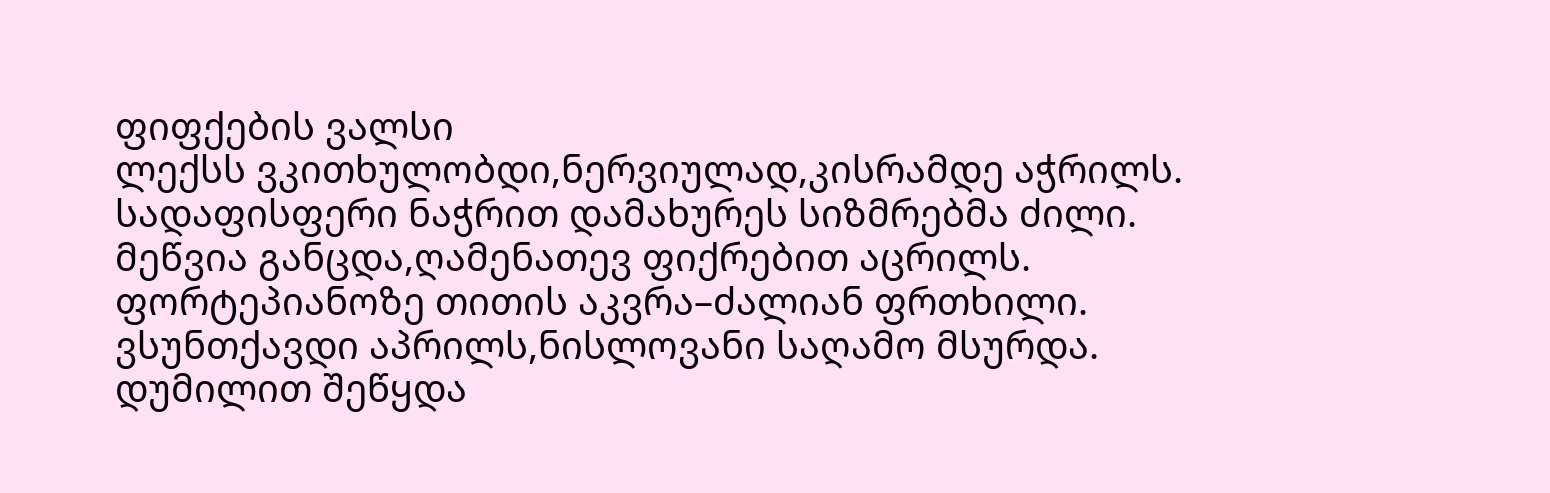ფიფქების ვალსი
ლექსს ვკითხულობდი,ნერვიულად,კისრამდე აჭრილს.
სადაფისფერი ნაჭრით დამახურეს სიზმრებმა ძილი.
მეწვია განცდა,ღამენათევ ფიქრებით აცრილს.
ფორტეპიანოზე თითის აკვრა–ძალიან ფრთხილი.
ვსუნთქავდი აპრილს,ნისლოვანი საღამო მსურდა.
დუმილით შეწყდა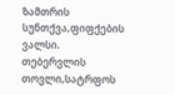ზამთრის სუნთქვა,ფიფქების ვალსი.
თებერვლის თოვლი,სატრფოს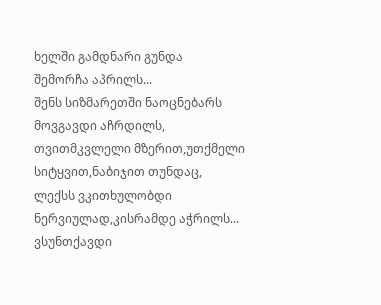ხელში გამდნარი გუნდა
შემორჩა აპრილს...
შენს სიზმარეთში ნაოცნებარს მოვგავდი აჩრდილს,
თვითმკვლელი მზერით,უთქმელი სიტყვით,ნაბიჯით თუნდაც,
ლექსს ვკითხულობდი ნერვიულად,კისრამდე აჭრილს...
ვსუნთქავდი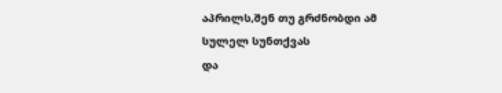აპრილს,შენ თუ გრძნობდი ამ სულელ სუნთქვას
და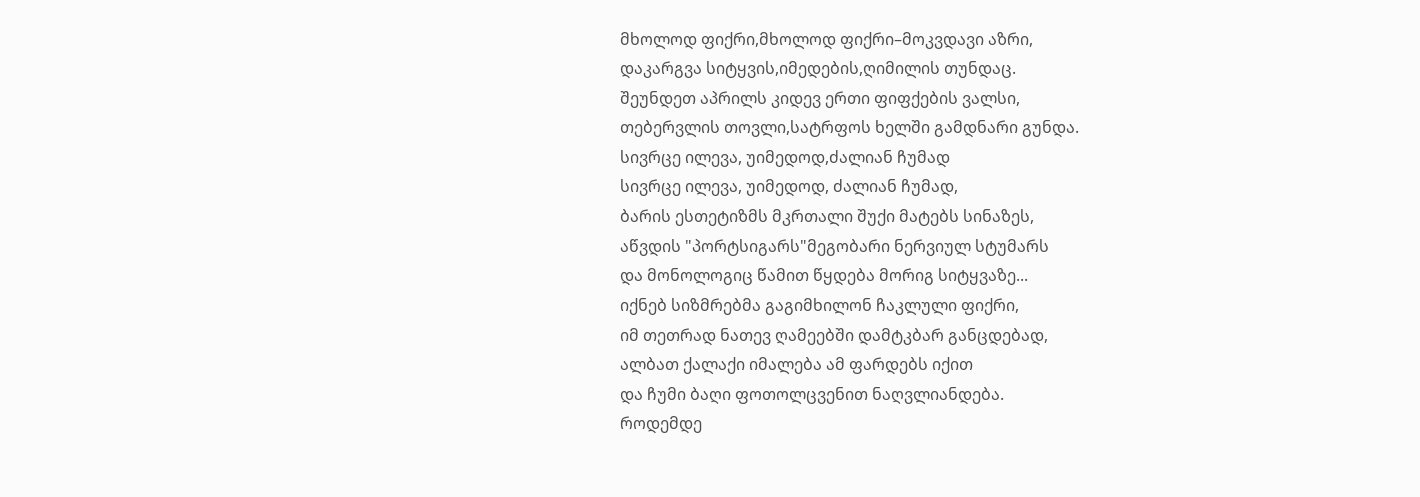მხოლოდ ფიქრი,მხოლოდ ფიქრი–მოკვდავი აზრი,
დაკარგვა სიტყვის,იმედების,ღიმილის თუნდაც.
შეუნდეთ აპრილს კიდევ ერთი ფიფქების ვალსი,
თებერვლის თოვლი,სატრფოს ხელში გამდნარი გუნდა.
სივრცე ილევა, უიმედოდ,ძალიან ჩუმად
სივრცე ილევა, უიმედოდ, ძალიან ჩუმად,
ბარის ესთეტიზმს მკრთალი შუქი მატებს სინაზეს,
აწვდის "პორტსიგარს"მეგობარი ნერვიულ სტუმარს
და მონოლოგიც წამით წყდება მორიგ სიტყვაზე...
იქნებ სიზმრებმა გაგიმხილონ ჩაკლული ფიქრი,
იმ თეთრად ნათევ ღამეებში დამტკბარ განცდებად,
ალბათ ქალაქი იმალება ამ ფარდებს იქით
და ჩუმი ბაღი ფოთოლცვენით ნაღვლიანდება.
როდემდე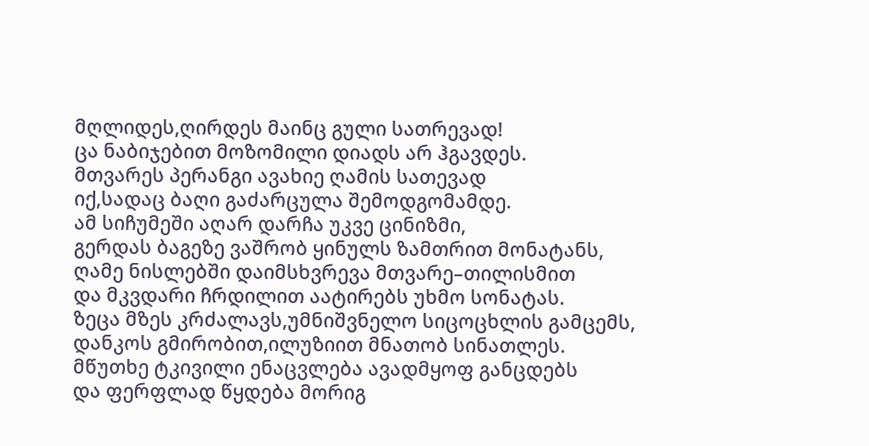მღლიდეს,ღირდეს მაინც გული სათრევად!
ცა ნაბიჯებით მოზომილი დიადს არ ჰგავდეს.
მთვარეს პერანგი ავახიე ღამის სათევად
იქ,სადაც ბაღი გაძარცულა შემოდგომამდე.
ამ სიჩუმეში აღარ დარჩა უკვე ცინიზმი,
გერდას ბაგეზე ვაშრობ ყინულს ზამთრით მონატანს,
ღამე ნისლებში დაიმსხვრევა მთვარე–თილისმით
და მკვდარი ჩრდილით აატირებს უხმო სონატას.
ზეცა მზეს კრძალავს,უმნიშვნელო სიცოცხლის გამცემს,
დანკოს გმირობით,ილუზიით მნათობ სინათლეს.
მწუთხე ტკივილი ენაცვლება ავადმყოფ განცდებს
და ფერფლად წყდება მორიგ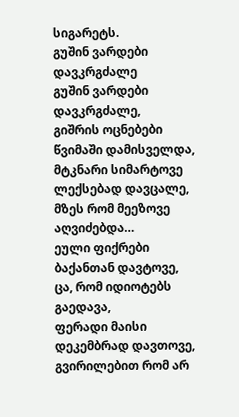სიგარეტს.
გუშინ ვარდები დავკრგძალე
გუშინ ვარდები დავკრგძალე,
გიშრის ოცნებები წვიმაში დამისველდა,
მტკნარი სიმარტოვე ლექსებად დავცალე,
მზეს რომ მეეზოვე აღვიძებდა…
ეული ფიქრები ბაქანთან დავტოვე,
ცა, რომ იდიოტებს გაედავა,
ფერადი მაისი დეკემბრად დავთოვე,
გვირილებით რომ არ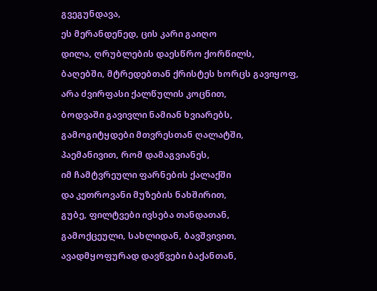გვეგუნდავა,
ეს მერანდენედ, ცის კარი გაიღო
დილა, ღრუბლების დაესწრო ქორწილს,
ბაღებში, მტრედებთან ქრისტეს ხორცს გავიყოფ,
არა ძვირფასი ქალწულის კოცნით,
ბოდვაში გავივლი ნამიან ხვიარებს,
გამოგიტყდები მთვრესთან ღალატში,
პაემანივით, რომ დამაგვიანეს,
იმ ჩამტვრეული ფარნების ქალაქში
და კეთროვანი მუზების ნახშირით,
გუბე, ფილტვები ივსება თანდათან,
გამოქცეული, სახლიდან, ბავშვივით,
ავადმყოფურად დავწვები ბაქანთან,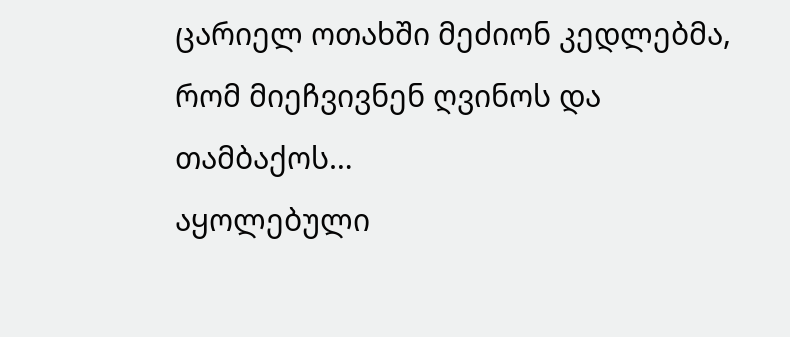ცარიელ ოთახში მეძიონ კედლებმა,
რომ მიეჩვივნენ ღვინოს და თამბაქოს…
აყოლებული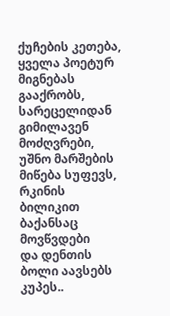ქუჩების კეთება,
ყველა პოეტურ მიგნებას გააქრობს,
სარეცელიდან გიმილავენ მოძღვრები,
უშნო მარშების მიწება სუფევს,
რკინის ბილიკით ბაქანსაც მოვწვდები
და დენთის ბოლი აავსებს კუპეს..